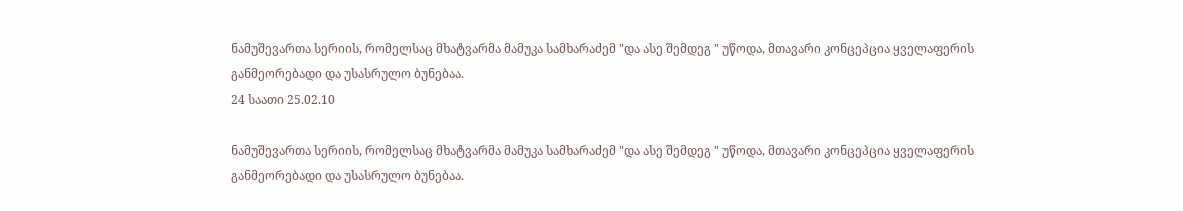ნამუშევართა სერიის, რომელსაც მხატვარმა მამუკა სამხარაძემ "და ასე შემდეგ " უწოდა, მთავარი კონცეპცია ყველაფერის განმეორებადი და უსასრულო ბუნებაა.
24 საათი 25.02.10

ნამუშევართა სერიის, რომელსაც მხატვარმა მამუკა სამხარაძემ "და ასე შემდეგ " უწოდა, მთავარი კონცეპცია ყველაფერის განმეორებადი და უსასრულო ბუნებაა.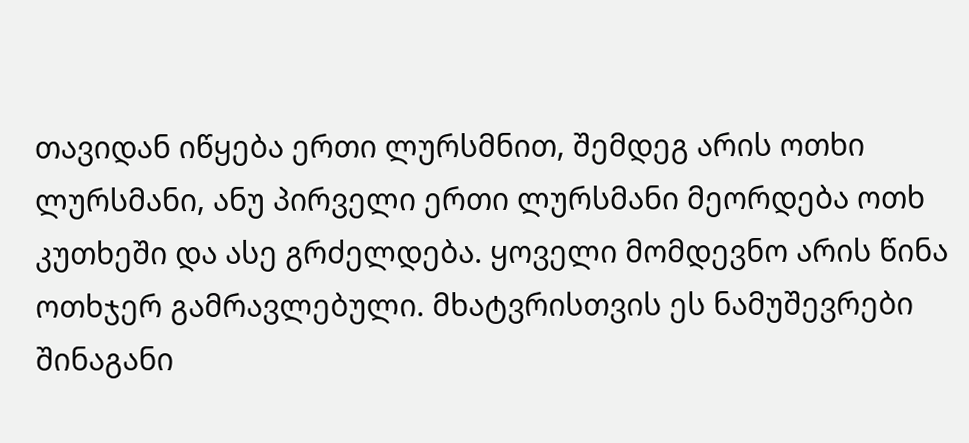თავიდან იწყება ერთი ლურსმნით, შემდეგ არის ოთხი ლურსმანი, ანუ პირველი ერთი ლურსმანი მეორდება ოთხ კუთხეში და ასე გრძელდება. ყოველი მომდევნო არის წინა ოთხჯერ გამრავლებული. მხატვრისთვის ეს ნამუშევრები შინაგანი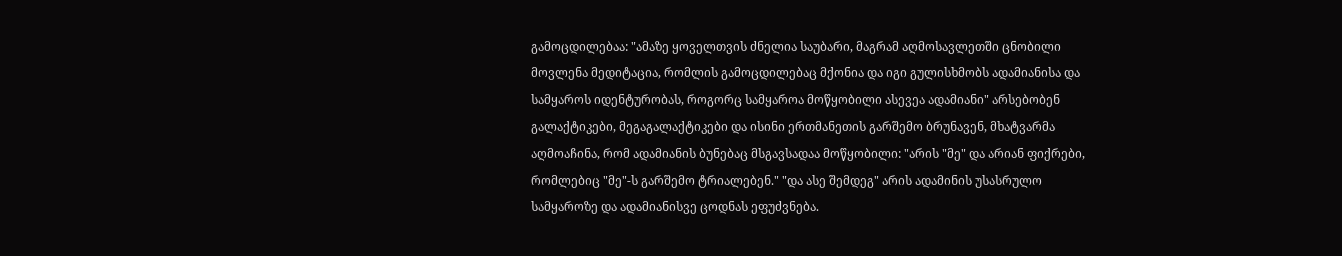გამოცდილებაა: "ამაზე ყოველთვის ძნელია საუბარი, მაგრამ აღმოსავლეთში ცნობილი მოვლენა მედიტაცია, რომლის გამოცდილებაც მქონია და იგი გულისხმობს ადამიანისა და სამყაროს იდენტურობას, როგორც სამყაროა მოწყობილი ასევეა ადამიანი" არსებობენ გალაქტიკები, მეგაგალაქტიკები და ისინი ერთმანეთის გარშემო ბრუნავენ, მხატვარმა აღმოაჩინა, რომ ადამიანის ბუნებაც მსგავსადაა მოწყობილი: "არის "მე" და არიან ფიქრები, რომლებიც "მე"-ს გარშემო ტრიალებენ." "და ასე შემდეგ" არის ადამინის უსასრულო სამყაროზე და ადამიანისვე ცოდნას ეფუძვნება.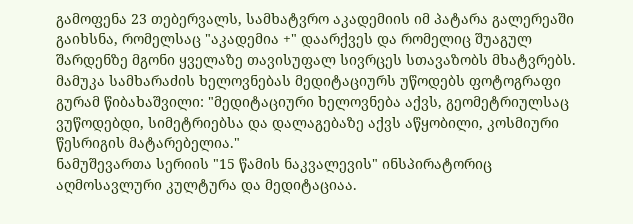გამოფენა 23 თებერვალს, სამხატვრო აკადემიის იმ პატარა გალერეაში გაიხსნა, რომელსაც "აკადემია +" დაარქვეს და რომელიც შუაგულ შარდენზე მგონი ყველაზე თავისუფალ სივრცეს სთავაზობს მხატვრებს.
მამუკა სამხარაძის ხელოვნებას მედიტაციურს უწოდებს ფოტოგრაფი გურამ წიბახაშვილი: "მედიტაციური ხელოვნება აქვს, გეომეტრიულსაც ვუწოდებდი, სიმეტრიებსა და დალაგებაზე აქვს აწყობილი, კოსმიური წესრიგის მატარებელია."
ნამუშევართა სერიის "15 წამის ნაკვალევის" ინსპირატორიც აღმოსავლური კულტურა და მედიტაციაა.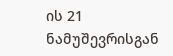ის 21 ნამუშევრისგან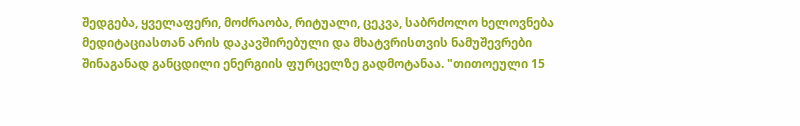შედგება, ყველაფერი, მოძრაობა, რიტუალი, ცეკვა, საბრძოლო ხელოვნება მედიტაციასთან არის დაკავშირებული და მხატვრისთვის ნამუშევრები შინაგანად განცდილი ენერგიის ფურცელზე გადმოტანაა. "თითოეული 15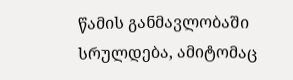წამის განმავლობაში სრულდება, ამიტომაც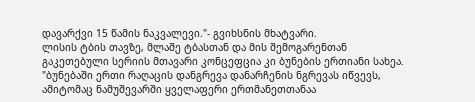დავარქვი 15 წამის ნაკვალევი."- გვიხსნის მხატვარი.
ლისის ტბის თავზე, მლაშე ტბასთან და მის შემოგარენთან გაკეთებული სერიის მთავარი კონცეფცია კი ბუნების ერთიანი სახეა. "ბუნებაში ერთი რაღაცის დანგრევა დანარჩენის ნგრევას იწვევს, ამიტომაც ნამუშევარში ყველაფერი ერთმანეთთანაა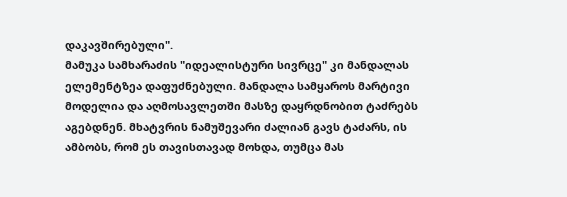დაკავშირებული".
მამუკა სამხარაძის "იდეალისტური სივრცე" კი მანდალას ელემენტზეა დაფუძნებული. მანდალა სამყაროს მარტივი მოდელია და აღმოსავლეთში მასზე დაყრდნობით ტაძრებს აგებდნენ. მხატვრის ნამუშევარი ძალიან გავს ტაძარს, ის ამბობს, რომ ეს თავისთავად მოხდა, თუმცა მას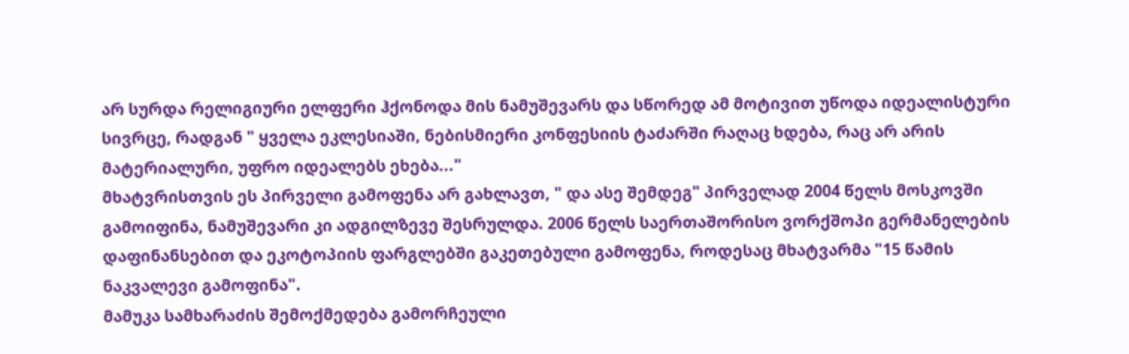არ სურდა რელიგიური ელფერი ჰქონოდა მის ნამუშევარს და სწორედ ამ მოტივით უწოდა იდეალისტური სივრცე, რადგან " ყველა ეკლესიაში, ნებისმიერი კონფესიის ტაძარში რაღაც ხდება, რაც არ არის მატერიალური, უფრო იდეალებს ეხება..."
მხატვრისთვის ეს პირველი გამოფენა არ გახლავთ, " და ასე შემდეგ" პირველად 2004 წელს მოსკოვში გამოიფინა, ნამუშევარი კი ადგილზევე შესრულდა. 2006 წელს საერთაშორისო ვორქშოპი გერმანელების დაფინანსებით და ეკოტოპიის ფარგლებში გაკეთებული გამოფენა, როდესაც მხატვარმა "15 წამის ნაკვალევი გამოფინა".
მამუკა სამხარაძის შემოქმედება გამორჩეული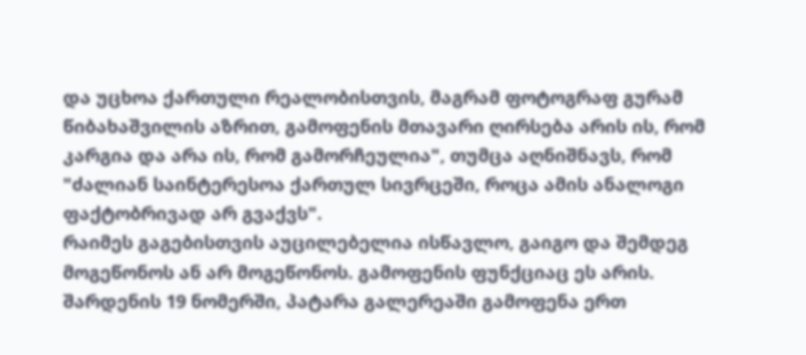და უცხოა ქართული რეალობისთვის, მაგრამ ფოტოგრაფ გურამ წიბახაშვილის აზრით, გამოფენის მთავარი ღირსება არის ის, რომ კარგია და არა ის, რომ გამორჩეულია", თუმცა აღნიშნავს, რომ "ძალიან საინტერესოა ქართულ სივრცეში, როცა ამის ანალოგი ფაქტობრივად არ გვაქვს".
რაიმეს გაგებისთვის აუცილებელია ისწავლო, გაიგო და შემდეგ მოგეწონოს ან არ მოგეწონოს. გამოფენის ფუნქციაც ეს არის. შარდენის 19 ნომერში, პატარა გალერეაში გამოფენა ერთ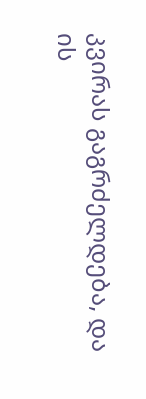კვირას გაგრძელდება, და ის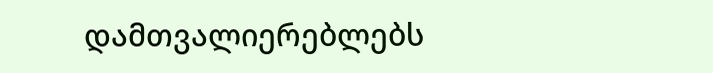დამთვალიერებლებს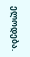ელოდება.